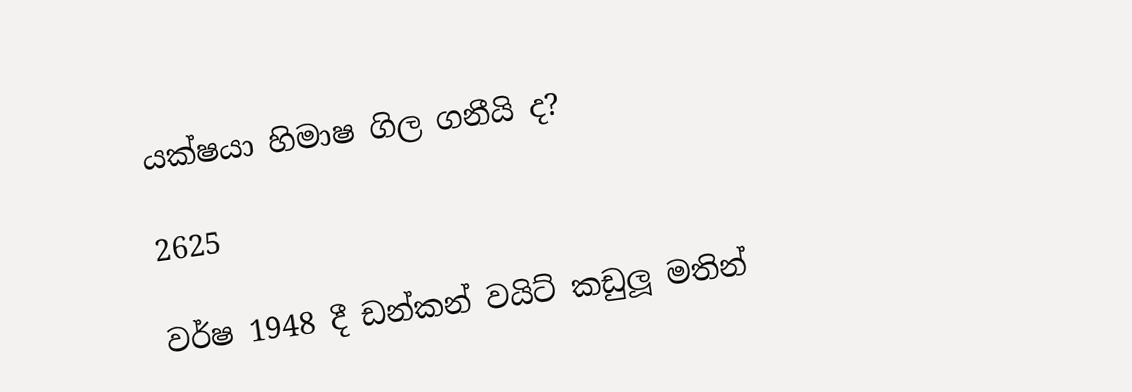යක්ෂයා හිමාෂ ගිල ගනීයි ද?

2625

වර්ෂ 1948 දී ඩන්කන් වයිට් කඩුලූ මතින්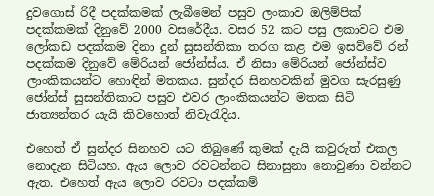දුවගොස් රිදී පදක්කමක් ලැබීමෙන් පසුව ලංකාව ඔලිම්පික් පදක්කමක් දිනුවේ 2000 වසරේදීය. වසර 52 කට පසු ලකාවට එම ලෝකඩ පදක්කම දිනා දුන් සුසන්තිකා තරග කළ එම ඉසව්වේ රන් පදක්කම දිනුවේ මේරියන් ජෝන්ස්ය. ඒ නිසා මේරියන් ජෝන්ස්ව ලාංකිකයන්ට හොඳින් මතකය. සුන්දර සිනහවකින් මුවග සැරසුණු ජෝන්ස් සුසන්තිකාට පසුව එවර ලාංකිකයන්ට මතක සිටි ජාත්‍යන්තර යැයි කිවහොත් නිවැරැදිය.

එහෙත් ඒ සුන්දර සිනහව යට තිබුණේ කුමක් දැයි කවුරුත් එකල නොදැන සිටියහ. ඇය ලොව රවටන්නට සිනාසුනා නොවුණා වන්නට ඇත. එහෙත් ඇය ලොව රවටා පදක්කම්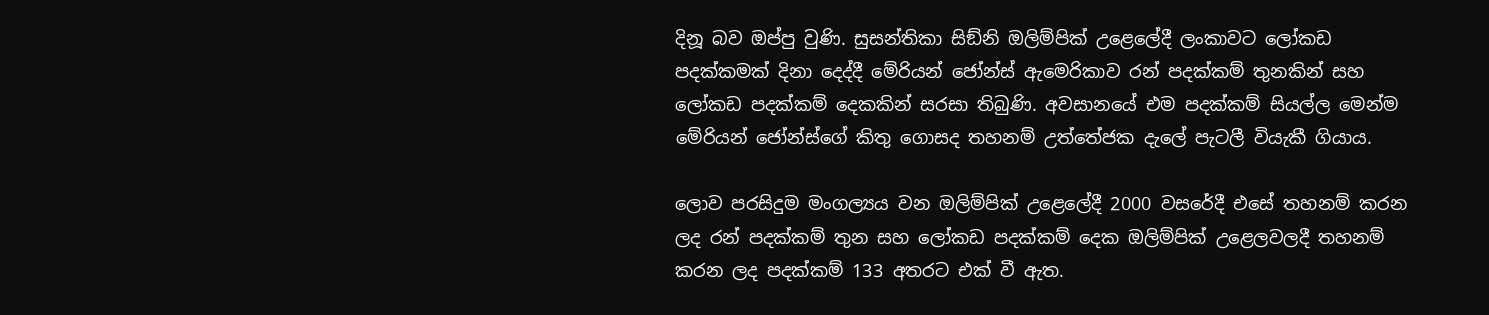දිනූ බව ඔප්පු වුණි. සුසන්තිකා සිඞ්නි ඔලිම්පික් උළෙලේදී ලංකාවට ලෝකඩ පදක්කමක් දිනා දෙද්දී මේරියන් ජෝන්ස් ඇමෙරිකාව රන් පදක්කම් තුනකින් සහ ලෝකඩ පදක්කම් දෙකකින් සරසා තිබුණි. අවසානයේ එම පදක්කම් සියල්ල මෙන්ම මේරියන් ජෝන්ස්ගේ කිතු ගොසද තහනම් උත්තේජක දැලේ පැටලී වියැකී ගියාය.

ලොව පරසිදුම මංගල්‍යය වන ඔලිම්පික් උළෙලේදී 2000 වසරේදී එසේ තහනම් කරන ලද රන් පදක්කම් තුන සහ ලෝකඩ පදක්කම් දෙක ඔලිම්පික් උළෙලවලදී තහනම් කරන ලද පදක්කම් 133 අතරට එක් වී ඇත.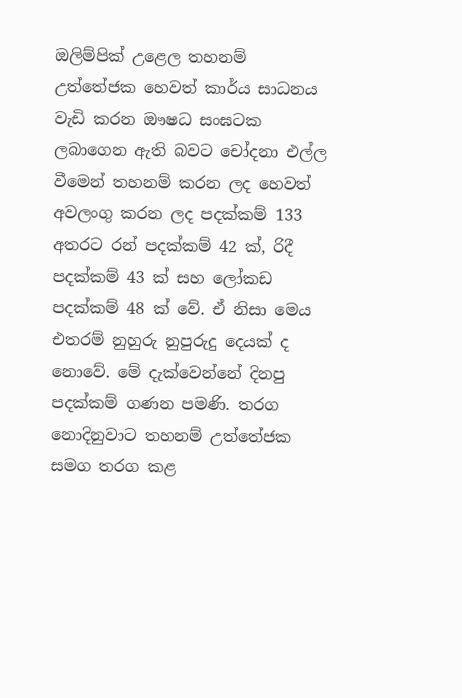ඔලිම්පික් උළෙල තහනම් උත්තේජක හෙවත් කාර්ය සාධනය වැඩි කරන ඖෂධ සංඝටක ලබාගෙන ඇති බවට චෝදනා එල්ල වීමෙන් තහනම් කරන ලද හෙවත් අවලංගු කරන ලද පදක්කම් 133 අතරට රන් පදක්කම් 42 ක්, රිදී පදක්කම් 43 ක් සහ ලෝකඩ පදක්කම් 48 ක් වේ. ඒ නිසා මෙය එතරම් නුහුරු නුපුරුදු දෙයක් ද නොවේ. මේ දැක්වෙන්නේ දිනපු පදක්කම් ගණන පමණි. තරග නොදිනුවාට තහනම් උත්තේජක සමග තරග කළ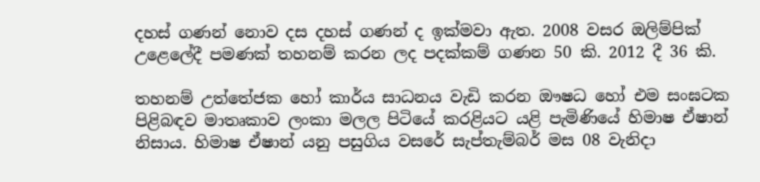දහස් ගණන් නොව දස දහස් ගණන් ද ඉක්මවා ඇත. 2008 වසර ඔලිම්පික් උළෙලේදී පමණක් තහනම් කරන ලද පදක්කම් ගණන 50 කි. 2012 දී 36 කි.

තහනම් උත්තේජක හෝ කාර්ය සාධනය වැඩි කරන ඖෂධ හෝ එම සංඝටක පිළිබඳව මාතෘකාව ලංකා මලල පිටියේ කරළියට යළි පැමිණියේ හිමාෂ ඒෂාන් නිසාය. හිමාෂ ඒෂාන් යනු පසුගිය වසරේ සැප්තැම්බර් මස 08 වැනිදා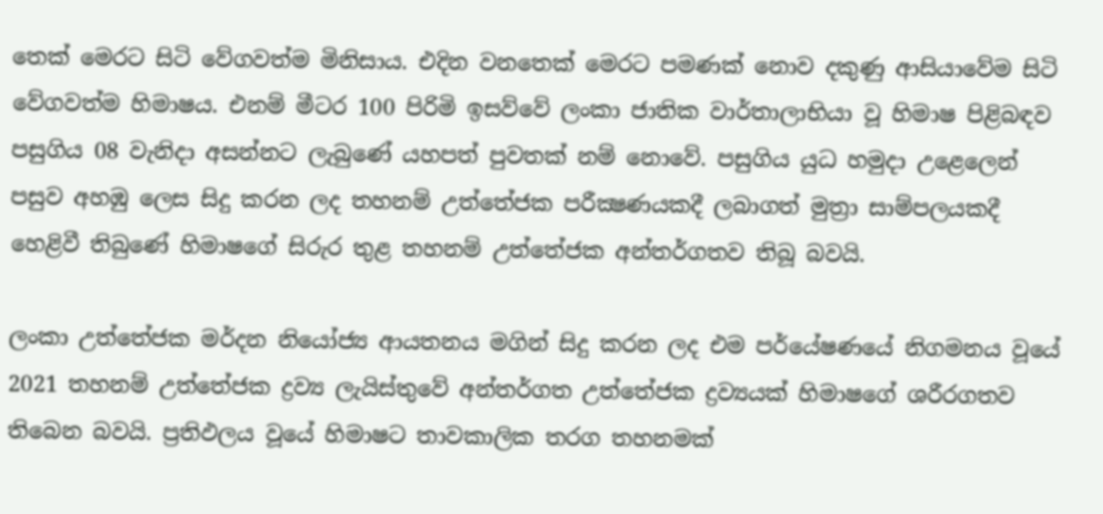තෙක් මෙරට සිටි වේගවත්ම මිනිසාය. එදින වනතෙක් මෙරට පමණක් නොව දකුණු ආසියාවේම සිටි වේගවත්ම හිමාෂය. එනම් මීටර 100 පිරිමි ඉසව්වේ ලංකා ජාතික වාර්තාලාභියා වූ හිමාෂ පිළිබඳව පසුගිය 08 වැනිදා අසන්නට ලැබුණේ යහපත් පුවතක් නම් නොවේ. පසුගිය යුධ හමුදා උළෙලෙන් පසුව අහඹු ලෙස සිදු කරන ලද තහනම් උත්තේජක පරීක්‍ෂණයකදී ලබාගත් මුත්‍රා සාම්පලයකදී හෙළිවී තිබුණේ හිමාෂගේ සිරුර තුළ තහනම් උත්තේජක අන්තර්ගතව තිබූ බවයි.

ලංකා උත්තේජක මර්දන නියෝජ්‍ය ආයතනය මගින් සිදු කරන ලද එම පර්යේෂණයේ නිගමනය වූයේ 2021 තහනම් උත්තේජක ද්‍රව්‍ය ලැයිස්තුවේ අන්තර්ගත උත්තේජක ද්‍රව්‍යයක් හිමාෂගේ ශරීරගතව තිබෙන බවයි. ප්‍රතිඵලය වූයේ හිමාෂට තාවකාලික තරග තහනමක්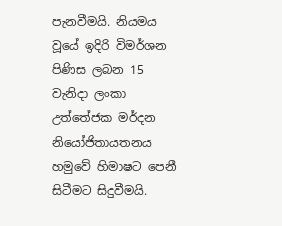පැනවීමයි. නියමය වූයේ ඉදිරි විමර්ශන පිණිස ලබන 15 වැනිදා ලංකා උත්තේජක මර්දන නියෝජිතායතනය හමුවේ හිමාෂට පෙනී සිටීමට සිදුවීමයි.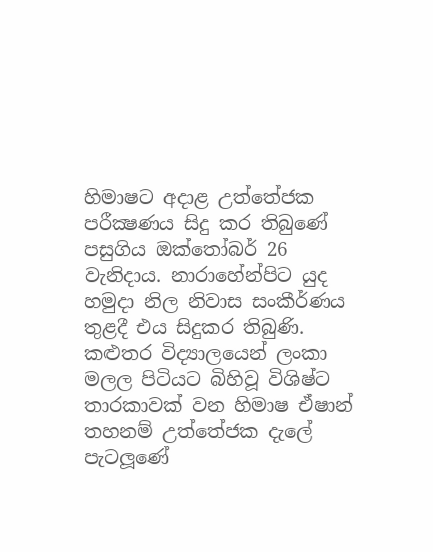හිමාෂට අදාළ උත්තේජක පරීක්‍ෂණය සිදු කර තිබුණේ පසුගිය ඔක්තෝබර් 26 වැනිදාය. නාරාහේන්පිට යුද හමුදා නිල නිවාස සංකීර්ණය තුළදී එය සිදුකර තිබුණි. කළුතර විද්‍යාලයෙන් ලංකා මලල පිටියට බිහිවූ විශිෂ්ට තාරකාවක් වන හිමාෂ ඒෂාන් තහනම් උත්තේජක දැලේ පැටලූණේ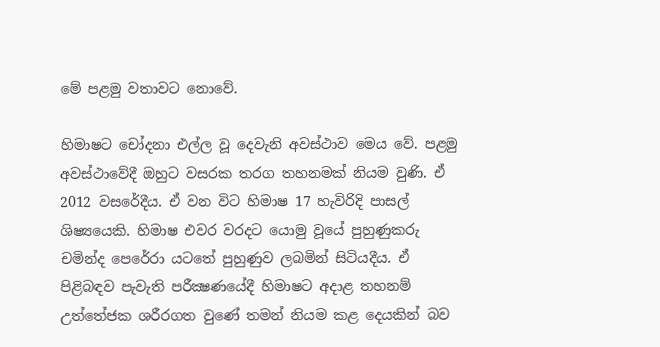මේ පළමු වතාවට නොවේ.

හිමාෂට චෝදනා එල්ල වූ දෙවැනි අවස්ථාව මෙය වේ. පළමු අවස්ථාවේදී ඔහුට වසරක තරග තහනමක් නියම වුණි. ඒ 2012 වසරේදීය. ඒ වන විට හිමාෂ 17 හැවිරිදි පාසල් ශිෂ්‍යයෙකි. හිමාෂ එවර වරදට යොමු වූයේ පුහුණුකරු චමින්ද පෙරේරා යටතේ පුහුණුව ලබමින් සිටියදීය. ඒ පිළිබඳව පැවැති පරීක්‍ෂණයේදී හිමාෂට අදාළ තහනම් උත්තේජක ශරීරගත වුණේ තමන් නියම කළ දෙයකින් බව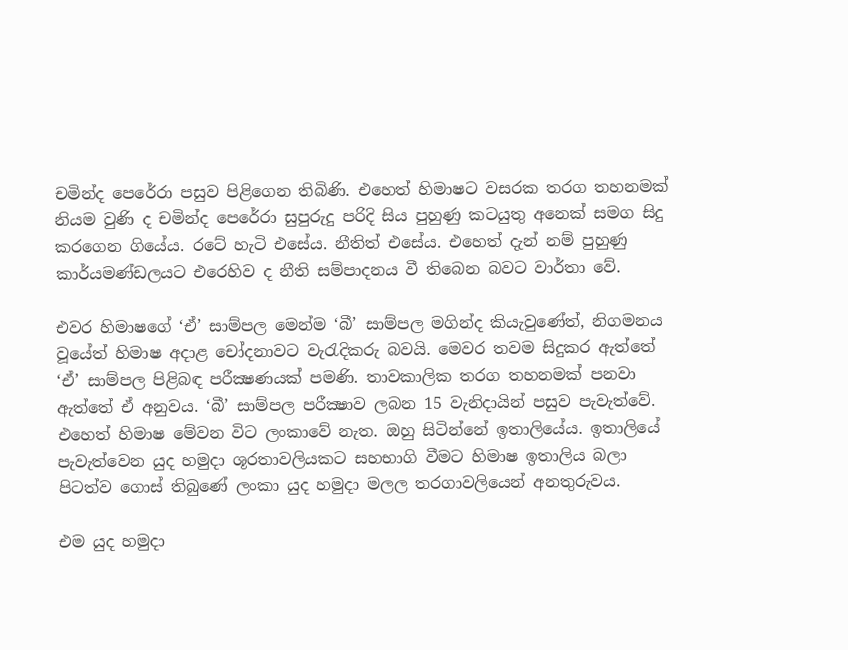චමින්ද පෙරේරා පසුව පිළිගෙන තිබිණි. එහෙත් හිමාෂට වසරක තරග තහනමක් නියම වුණි ද චමින්ද පෙරේරා සුපුරුදු පරිදි සිය පුහුණු කටයුතු අනෙක් සමග සිදු කරගෙන ගියේය. රටේ හැටි එසේය. නීතිත් එසේය. එහෙත් දැන් නම් පුහුණු කාර්යමණ්ඩලයට එරෙහිව ද නීති සම්පාදනය වී තිබෙන බවට වාර්තා වේ.

එවර හිමාෂගේ ‘ඒ’ සාම්පල මෙන්ම ‘බී’ සාම්පල මගින්ද කියැවුණේත්, නිගමනය වූයේත් හිමාෂ අදාළ චෝදනාවට වැරැදිකරු බවයි. මෙවර තවම සිදුකර ඇත්තේ ‘ඒ’ සාම්පල පිළිබඳ පරීක්‍ෂණයක් පමණි. තාවකාලික තරග තහනමක් පනවා ඇත්තේ ඒ අනුවය. ‘බී’ සාම්පල පරීක්‍ෂාව ලබන 15 වැනිදායින් පසුව පැවැත්වේ. එහෙත් හිමාෂ මේවන විට ලංකාවේ නැත. ඔහු සිටින්නේ ඉතාලියේය. ඉතාලියේ පැවැත්වෙන යුද හමුදා ශූරතාවලියකට සහභාගි වීමට හිමාෂ ඉතාලිය බලා පිටත්ව ගොස් තිබුණේ ලංකා යුද හමුදා මලල තරගාවලියෙන් අනතුරුවය.

එම යුද හමුදා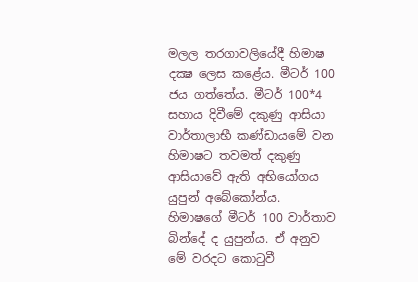මලල තරගාවලියේදී හිමාෂ දක්‍ෂ ලෙස කළේය. මීටර් 100 ජය ගත්තේය. මීටර් 100*4 සහාය දිවීමේ දකුණු ආසියා වාර්තාලාභී කණ්ඩායමේ වන හිමාෂට තවමත් දකුණු ආසියාවේ ඇති අභියෝගය යුපුන් අබේකෝන්ය. හිමාෂගේ මීටර් 100 වාර්තාව බින්දේ ද යුපුන්ය. ඒ අනුව මේ වරදට කොටුවී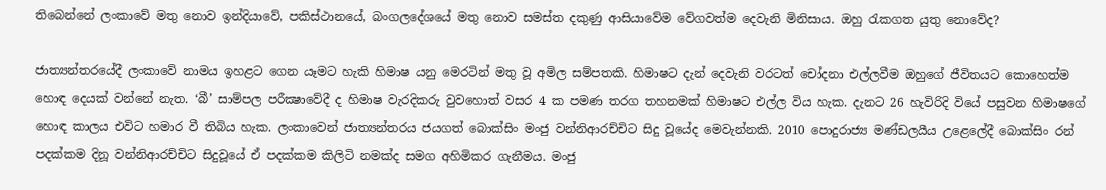තිබෙන්නේ ලංකාවේ මතු නොව ඉන්දියාවේ, පකිස්ථානයේ, බංගලදේශයේ මතු නොව සමස්ත දකුණු ආසියාවේම වේගවත්ම දෙවැනි මිනිසාය. ඔහු රැකගත යුතු නොවේද?

ජාත්‍යන්තරයේදී ලංකාවේ නාමය ඉහළට ගෙන යෑමට හැකි හිමාෂ යනු මෙරටින් මතු වූ අමිල සම්පතකි. හිමාෂට දැන් දෙවැනි වරටත් චෝදනා එල්ලවීම ඔහුගේ ජීවිතයට කොහෙත්ම හොඳ දෙයක් වන්නේ නැත. ‘බී’ සාම්පල පරීක්‍ෂාවේදී ද හිමාෂ වැරදිකරු වුවහොත් වසර 4 ක පමණ තරග තහනමක් හිමාෂට එල්ල විය හැක. දැනට 26 හැවිරිදි වියේ පසුවන හිමාෂගේ හොඳ කාලය එවිට හමාර වී තිබිය හැක. ලංකාවෙන් ජාත්‍යන්තරය ජයගත් බොක්සිං මංජු වන්නිආරච්චිට සිදු වූයේද මෙවැන්නකි. 2010 පොදුරාජ්‍ය මණ්ඩලයීය උළෙලේදී බොක්සිං රන් පදක්කම දිනූ වන්නිආරච්චිට සිදුවූයේ ඒ පදක්කම කිලිටි නමක්ද සමග අහිමිකර ගැනීමය. මංජු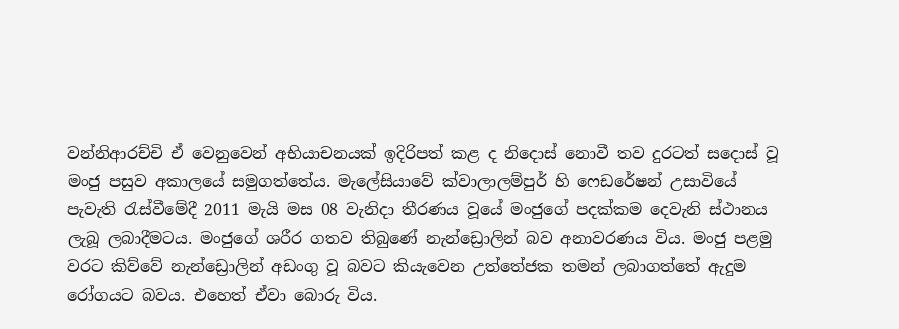වන්නිආරච්චි ඒ වෙනුවෙන් අභියාචනයක් ඉදිරිපත් කළ ද නිදොස් නොවී තව දුරටත් සදොස් වූ මංජු පසුව අකාලයේ සමුගත්තේය. මැලේසියාවේ ක්වාලාලම්පුර් හි ෆෙඩරේෂන් උසාවියේ පැවැති රැස්වීමේදී 2011 මැයි මස 08 වැනිදා තීරණය වූයේ මංජුගේ පදක්කම දෙවැනි ස්ථානය ලැබූ ලබාදීමටය. මංජුගේ ශරීර ගතව තිබුණේ නැන්ඩ්‍රොලින් බව අනාවරණය විය. මංජු පළමු වරට කිව්වේ නැන්ඩ්‍රොලින් අඩංගු වූ බවට කියැවෙන උත්තේජක තමන් ලබාගත්තේ ඇදුම රෝගයට බවය. එහෙත් ඒවා බොරු විය.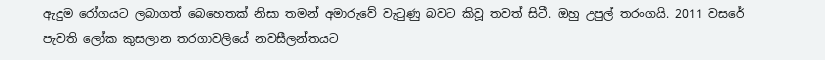ඇදුම රෝගයට ලබාගත් බෙහෙතක් නිසා තමන් අමාරුවේ වැටුණු බවට කිවූ තවත් සිටී. ඔහු උපුල් තරංගයි. 2011 වසරේ පැවති ලෝක කුසලාන තරගාවලියේ නවසීලන්තයට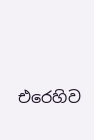එරෙහිව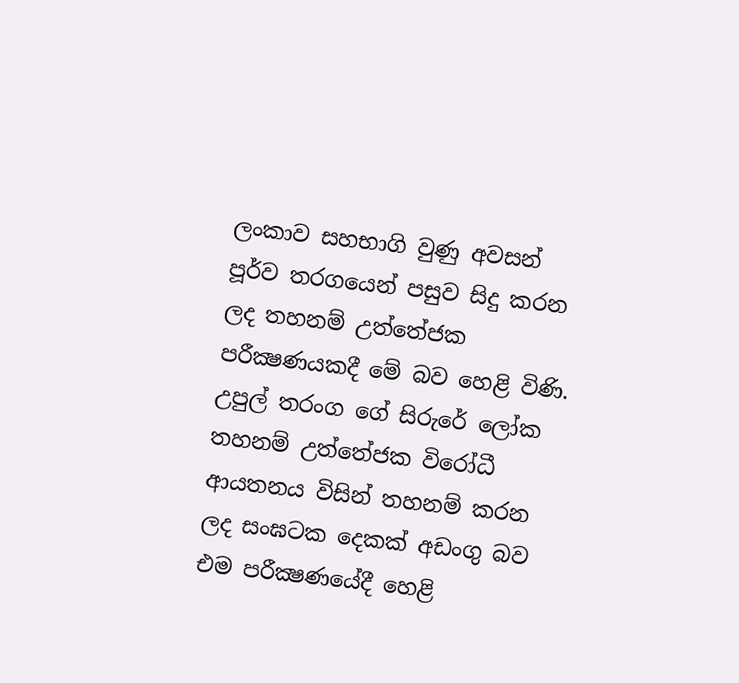ලංකාව සහභාගි වුණු අවසන් පූර්ව තරගයෙන් පසුව සිදු කරන ලද තහනම් උත්තේජක පරීක්‍ෂණයකදී මේ බව හෙළි විණි. උපුල් තරංග ගේ සිරුරේ ලෝක තහනම් උත්තේජක විරෝධී ආයතනය විසින් තහනම් කරන ලද සංඝටක දෙකක් අඩංගු බව එම පරීක්‍ෂණයේදී හෙළි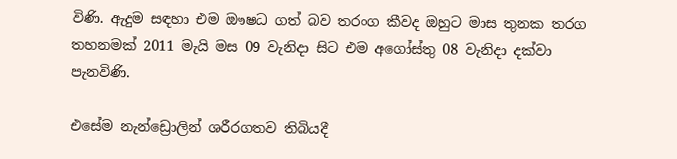විණි. ඇදුම සඳහා එම ඖෂධ ගත් බව තරංග කීවද ඔහුට මාස තුනක තරග තහනමක් 2011 මැයි මස 09 වැනිදා සිට එම අගෝස්තු 08 වැනිදා දක්වා පැනවිණි.

එසේම නැන්ඩ්‍රොලින් ශරීරගතව තිබියදී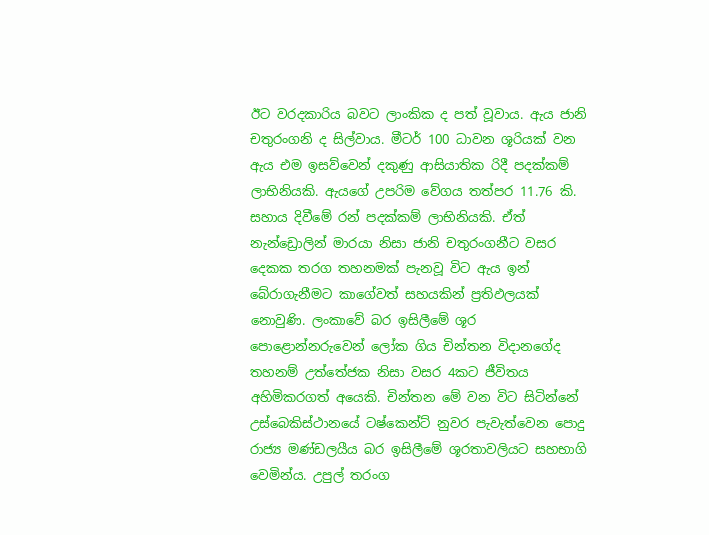ඊට වරදකාරිය බවට ලාංකික ද පත් වූවාය. ඇය ජානි චතුරංගනි ද සිල්වාය. මීටර් 100 ධාවන ශූරියක් වන ඇය එම ඉසව්වෙන් දකුණු ආසියාතික රිදී පදක්කම් ලාභිනියකි. ඇයගේ උපරිම වේගය තත්පර 11.76 කි. සහාය දිවීමේ රන් පදක්කම් ලාභිනියකි. ඒත් නැන්ඩ්‍රොලින් මාරයා නිසා ජානි චතුරංගනීට වසර දෙකක තරග තහනමක් පැනවූ විට ඇය ඉන් බේරාගැනීමට කාගේවත් සහයකින් ප්‍රතිඵලයක් නොවුණි. ලංකාවේ බර ඉසිලීමේ ශූර පොළොන්නරුවෙන් ලෝක ගිය චින්තන විදානගේද තහනම් උත්තේජක නිසා වසර 4කට ජීවිතය අහිමිකරගත් අයෙකි. චින්තන මේ වන විට සිටින්නේ උස්බෙකිස්ථානයේ ටෂ්කෙන්ට් නුවර පැවැත්වෙන පොදු රාජ්‍ය මණ්ඩලයීය බර ඉසිලීමේ ශූරතාවලියට සහභාගි වෙමින්ය. උපුල් තරංග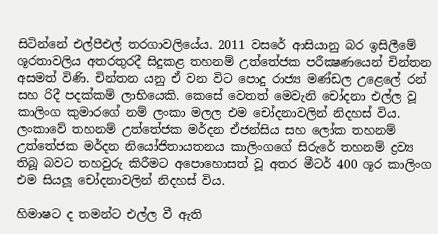සිටින්නේ එල්පීඑල් තරගාවලියේය. 2011 වසරේ ආසියානු බර ඉසිලීමේ ශූරතාවලිය අතරතුරදී සිදුකළ තහනම් උත්තේජක පරීක්‍ෂණයෙන් චින්තන අසමත් විණි. චින්තන යනු ඒ වන විට පොදු රාජ්‍ය මණ්ඩල උළෙලේ රන් සහ රිදී පදක්කම් ලාභියෙකි. කෙසේ වෙතත් මෙවැනි චෝදනා එල්ල වූ කාලිංග කුමාරගේ නම් ලංකා මලල එම චෝදනාවලින් නිදහස් විය. ලංකාවේ තහනම් උත්තේජක මර්දන ඒජන්සිය සහ ලෝක තහනම් උත්තේජක මර්දන නියෝජිතායතනය කාලිංගගේ සිරුරේ තහනම් ද්‍රව්‍ය තිබූ බවට තහවුරු කිරීමට අපොහොසත් වූ අතර මීටර් 400 ශූර කාලිංග එම සියලූ චෝදනාවලින් නිදහස් විය.

හිමාෂට ද තමන්ට එල්ල වී ඇති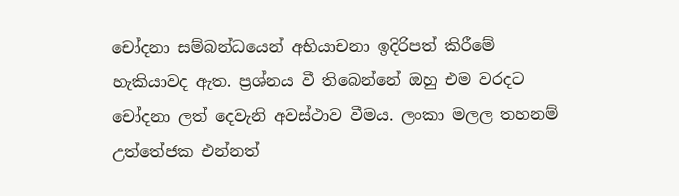චෝදනා සම්බන්ධයෙන් අභියාචනා ඉදිරිපත් කිරීමේ හැකියාවද ඇත. ප්‍රශ්නය වී තිබෙන්නේ ඔහු එම වරදට චෝදනා ලත් දෙවැනි අවස්ථාව වීමය. ලංකා මලල තහනම් උත්තේජක එන්නත්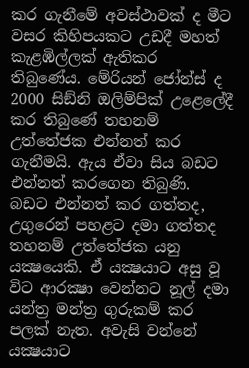කර ගැනීමේ අවස්ථාවක් ද මීට වසර කිහිපයකට උඩදී මහත් කැළඹිල්ලක් ඇතිකර තිබුණේය. මේරියන් ජෝන්ස් ද 2000 සිඞ්නි ඔලිම්පික් උළෙලේදී කර තිබුණේ තහනම් උත්තේජක එන්නත් කර ගැනීමයි. ඇය ඒවා සිය බඩට එන්නත් කරගෙන තිබුණි. බඩට එන්නත් කර ගත්තද, උගුරෙන් පහළට දමා ගත්තද තහනම් උත්තේජක යනු යක්‍ෂයෙකි. ඒ යක්‍ෂයාට අසු වූ විට ආරක්‍ෂා වෙන්නට නූල් දමා යන්ත්‍ර මන්ත්‍ර ගුරුකම් කර පලක් නැත. අවැසි වන්නේ යක්‍ෂයාට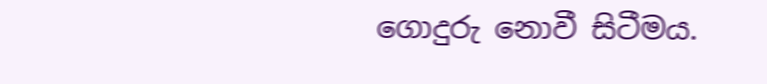ගොදුරු නොවී සිටීමය.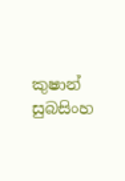කුෂාන් සුබසිංහ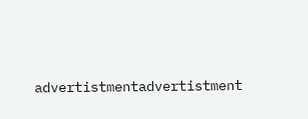advertistmentadvertistment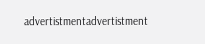advertistmentadvertistment